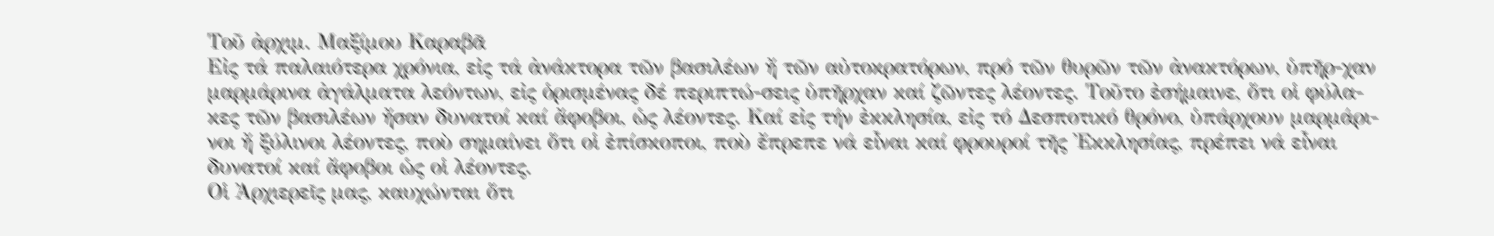Τοῦ ἀρχιμ. Μαξίμου Καραβᾶ
Εἰς τά παλαιότερα χρόνια, εἰς τά ἀνάκτορα τῶν βασιλέων ἤ τῶν αὐτοκρατόρων, πρό τῶν θυρῶν τῶν ἀνακτόρων, ὑπῆρ-χαν μαρμάρινα ἀγάλματα λεόντων, εἰς ὁρισμένας δέ περιπτώ-σεις ὑπῆρχαν καί ζῶντες λέοντες. Τοῦτο ἐσήμαινε, ὅτι οἱ φύλα-κες τῶν βασιλέων ἤσαν δυνατοί καί ἄφοβοι, ὡς λέοντες. Καί εἰς τήν ἐκκλησία, εἰς τό Δεσποτικό θρόνο, ὑπάρχουν μαρμάρι-νοι ἤ ξύλινοι λέοντες, ποὺ σημαίνει ὅτι οἱ ἐπίσκοποι, ποὺ ἔπρεπε νά εἶναι καί φρουροί τῆς Ἐκκλησίας, πρέπει νά εἶναι δυνατοί καί ἄφοβοι ὡς οἱ λέοντες.
Οἱ Ἀρχιερεῖς μας, καυχώνται ὅτι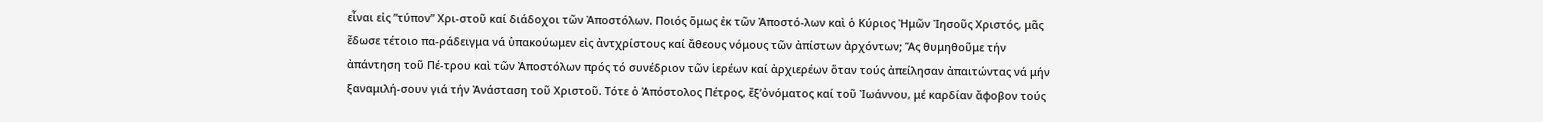εἶναι εἰς ”τύπον” Χρι-στοῦ καί διάδοχοι τῶν Ἀποστόλων. Ποιός ὅμως ἐκ τῶν Ἀποστό-λων καὶ ὁ Κύριος Ἠμῶν Ἰησοῦς Χριστός, μᾶς ἔδωσε τέτοιο πα-ράδειγμα νά ὑπακούωμεν εἰς ἀντχρίστους καί ἄθεους νόμους τῶν ἀπίστων ἀρχόντων; Ἅς θυμηθοῦμε τήν ἀπάντηση τοῦ Πέ-τρου καὶ τῶν Ἀποστόλων πρός τό συνέδριον τῶν ἱερέων καί ἀρχιερέων ὅταν τούς ἀπείλησαν ἀπαιτώντας νά μήν ξαναμιλή-σουν γιά τήν Ἀνάσταση τοῦ Χριστοῦ. Τότε ὁ Ἀπόστολος Πέτρος, ἔξ’ὀνόματος καί τοῦ Ἰωάννου, μέ καρδίαν ἄφοβον τούς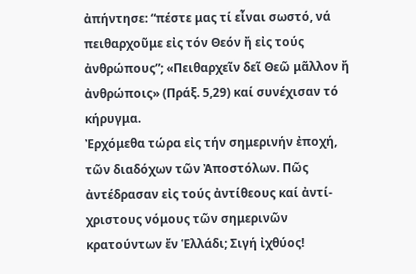ἀπήντησε: “πέστε μας τί εἶναι σωστό, νά πειθαρχοῦμε εἰς τόν Θεόν ἤ εἰς τούς ἀνθρώπους”; «Πειθαρχεῖν δεῖ Θεῶ μᾶλλον ἤ ἀνθρώποις» (Πράξ. 5,29) καί συνέχισαν τό κήρυγμα.
Ἐρχόμεθα τώρα εἰς τήν σημερινήν ἐποχή, τῶν διαδόχων τῶν Ἀποστόλων. Πῶς ἀντέδρασαν εἰς τούς ἀντίθεους καί ἀντί-χριστους νόμους τῶν σημερινῶν κρατούντων ἔν Ἑλλάδι; Σιγή ἰχθύος!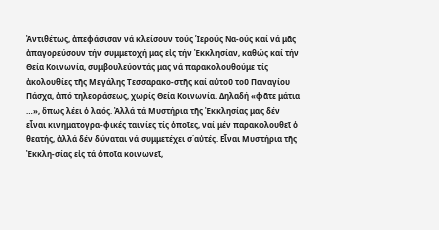Ἀντιθέτως, ἀπεφάσισαν νά κλείσουν τούς Ἱερούς Να-ούς καί νά μᾶς ἀπαγορεύσουν τήν συμμετοχή μας εἰς τήν Ἐκκλησίαν, καθώς καί τήν Θεία Κοινωνία, συμβουλεύοντάς μας νά παρακολουθούμε τίς ἀκολουθίες τῆς Μεγάλης Τεσσαρακο-στῆς καί αὐτοῦ τοῦ Παναγίου Πάσχα, ἀπό τηλεοράσεως, χωρίς Θεία Κοινωνία. Δηλαδή «φᾶτε μάτια …», ὅπως λέει ὁ λαός. Ἀλλά τά Μυστήρια τῆς Ἐκκλησίας μας δέν εἶναι κινηματογρα-φικές ταινίες τίς ὁποῖες, ναί μέν παρακολουθεῖ ὁ θεατής, ἀλλά δέν δύναται νά συμμετέχει σ΄αὐτές. Εἶναι Μυστήρια τῆς Ἐκκλη-σίας εἰς τά ὁποῖα κοινωνεῖ,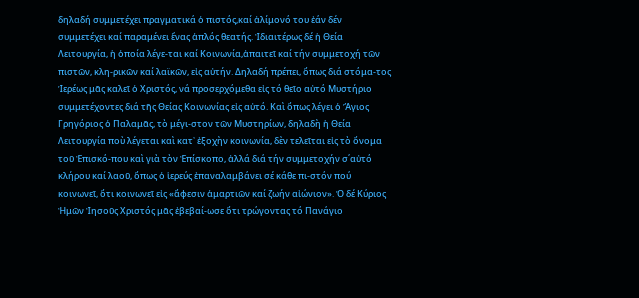δηλαδή συμμετέχει πραγματικά ὁ πιστός,καί ἀλίμονό του ἐάν δέν συμμετέχει καί παραμένει ἕνας ἁπλός θεατής. Ἰδιαιτέρως δέ ἡ Θεία Λειτουργία, ἡ ὁποία λέγε-ται καί Κοινωνία,ἀπαιτεῖ καί τήν συμμετοχή τῶν πιστῶν, κλη-ρικῶν καί λαϊκῶν, εἰς αὐτήν. Δηλαδή πρέπει, ὅπως διά στόμα-τος Ἱερέως μᾶς καλεῖ ὁ Χριστός, νά προσερχόμεθα εἰς τό θεῖο αὐτό Μυστήριο συμμετέχοντες διά τῆς Θείας Κοινωνίας εἰς αὐτό. Καὶ ὅπως λέγει ὁ Ἅγιος Γρηγόριος ὁ Παλαμᾶς, τὸ μέγι-στον τῶν Μυστηρίων, δηλαδὴ ἡ Θεία Λειτουργία ποὺ λέγεται καὶ κατ᾽ ἐξοχὴν κοινωνία, δὲν τελεῖται εἰς τὸ ὄνομα τοῦ Ἐπισκό-που καὶ γιὰ τὸν Ἐπίσκοπο, ἀλλά διά τήν συμμετοχήν σ΄αὐτό κλήρου καί λαοῦ, ὅπως ὁ ἱερεύς ἐπαναλαμβάνει σέ κάθε πι-στόν πού κοινωνεῖ, ὅτι κοινωνεῖ εἰς «ἄφεσιν ἁμαρτιῶν καί ζωήν αἰώνιον». Ὁ δέ Κύριος Ἠμῶν Ἰησοῦς Χριστός μᾶς ἐβεβαί-ωσε ὅτι τρώγοντας τό Πανάγιο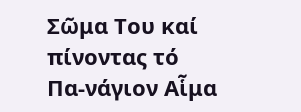Σῶμα Του καί πίνοντας τό Πα-νάγιον Αἷμα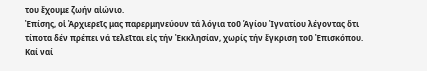του ἔχουμε ζωήν αἰώνιο.
Ἐπίσης, οἱ Ἀρχιερεῖς μας παρερμηνεύουν τά λόγια τοῦ Ἁγίου Ἰγνατίου λέγοντας ὅτι τίποτα δέν πρέπει νά τελεῖται εἰς τήν Ἐκκλησίαν, χωρίς τήν ἔγκριση τοῦ Ἐπισκόπου. Καί ναί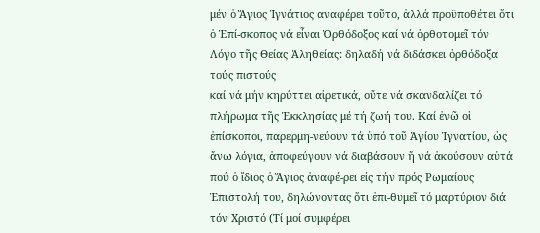μέν ὁ Ἅγιος Ἰγνάτιος αναφέρει τοῦτο, ἀλλά προϋποθέτει ὅτι ὁ Ἐπί-σκοπος νά εἶναι Ὀρθόδοξος καί νά ὀρθοτομεῖ τόν Λόγο τῆς Θείας Ἀληθείας: δηλαδή νά διδάσκει ὀρθόδοξα τούς πιστούς
καί νά μήν κηρύττει αἱρετικά, οὔτε νά σκανδαλίζει τό πλήρωμα τῆς Ἐκκλησίας μέ τή ζωή του. Καί ἐνῶ οἱ ἐπίσκοποι, παρερμη-νεύουν τά ὑπό τοῦ Ἁγίου Ἰγνατίου, ὡς ἄνω λόγια, ἀποφεύγουν νά διαβάσουν ἤ νά ἀκούσουν αὐτά πού ὁ ἴδιος ὁ Ἅγιος ἀναφέ-ρει εἰς τήν πρός Ρωμαίους Ἐπιστολή του, δηλώνοντας ὅτι ἐπι-θυμεῖ τό μαρτύριον διά τόν Χριστό (Τί μοί συμφέρει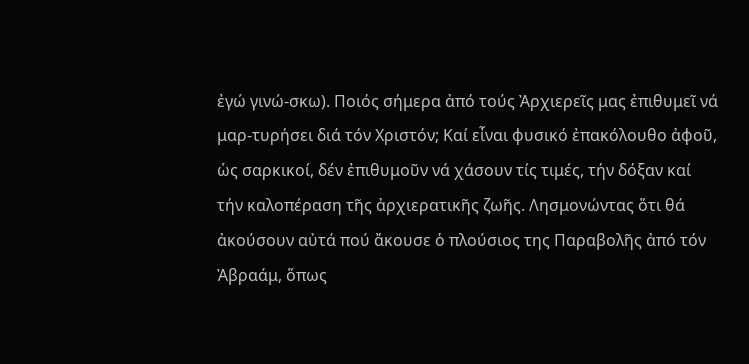ἐγώ γινώ-σκω). Ποιός σήμερα ἀπό τούς Ἀρχιερεῖς μας ἐπιθυμεῖ νά μαρ-τυρήσει διά τόν Χριστόν; Καί εἶναι φυσικό ἐπακόλουθο ἀφοῦ, ὡς σαρκικοί, δέν ἐπιθυμοῦν νά χάσουν τίς τιμές, τήν δόξαν καί τήν καλοπέραση τῆς ἀρχιερατικῆς ζωῆς. Λησμονώντας ὅτι θά ἀκούσουν αὐτά πού ἄκουσε ὁ πλούσιος της Παραβολῆς ἀπό τόν Ἀβραάμ, ὅπως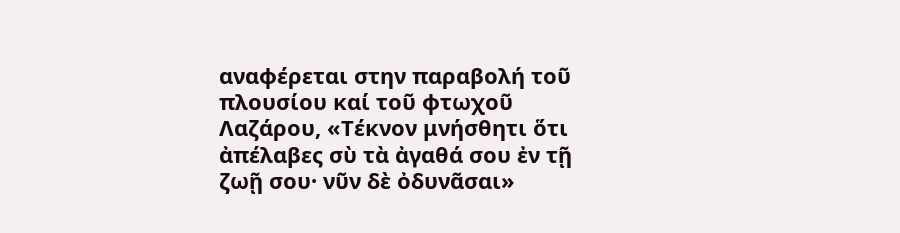αναφέρεται στην παραβολή τοῦ πλουσίου καί τοῦ φτωχοῦ Λαζάρου, «Τέκνον μνήσθητι ὅτι ἀπέλαβες σὺ τὰ ἀγαθά σου ἐν τῇ ζωῇ σου· νῦν δὲ ὀδυνᾶσαι»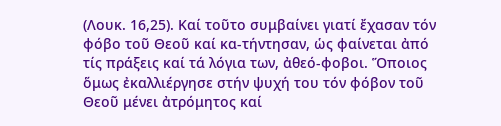(Λουκ. 16,25). Καί τοῦτο συμβαίνει γιατί ἔχασαν τόν φόβο τοῦ Θεοῦ καί κα-τήντησαν, ὡς φαίνεται ἀπό τίς πράξεις καί τά λόγια των, ἀθεό-φοβοι. Ὅποιος ὅμως ἐκαλλιέργησε στήν ψυχή του τόν φόβον τοῦ Θεοῦ μένει ἀτρόμητος καί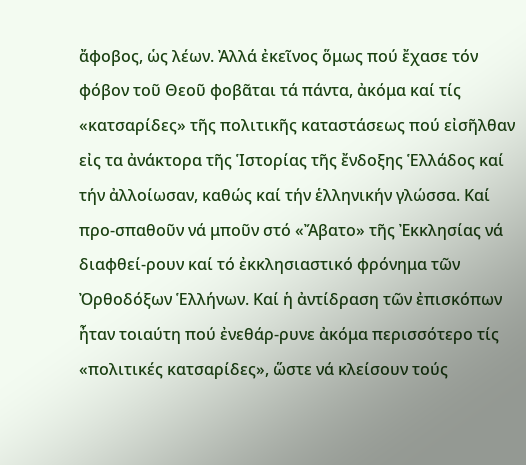ἄφοβος, ὡς λέων. Ἀλλά ἐκεῖνος ὅμως πού ἔχασε τόν φόβον τοῦ Θεοῦ φοβᾶται τά πάντα, ἀκόμα καί τίς «κατσαρίδες» τῆς πολιτικῆς καταστάσεως πού εἰσῆλθαν εἰς τα ἀνάκτορα τῆς Ἱστορίας τῆς ἔνδοξης Ἑλλάδος καί τήν ἀλλοίωσαν, καθώς καί τήν ἑλληνικήν γλώσσα. Καί προ-σπαθοῦν νά μποῦν στό «Ἄβατο» τῆς Ἐκκλησίας νά διαφθεί-ρουν καί τό ἐκκλησιαστικό φρόνημα τῶν Ὀρθοδόξων Ἑλλήνων. Καί ἡ ἀντίδραση τῶν ἐπισκόπων ἦταν τοιαύτη πού ἐνεθάρ-ρυνε ἀκόμα περισσότερο τίς «πολιτικές κατσαρίδες», ὥστε νά κλείσουν τούς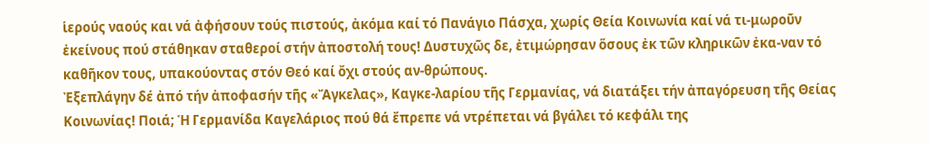ἱερούς ναούς και νά ἀφήσουν τούς πιστούς, ἀκόμα καί τό Πανάγιο Πάσχα, χωρίς Θεία Κοινωνία καί νά τι-μωροῦν ἐκείνους πού στάθηκαν σταθερoί στήν ἀποστολή τους! Δυστυχῶς δε, ἐτιμώρησαν ὅσους ἐκ τῶν κληρικῶν ἐκα-ναν τό καθῆκον τους, υπακούοντας στόν Θεό καί ὄχι στούς αν-θρώπους.
Ἐξεπλάγην δέ ἀπό τήν ἀποφασήν τῆς «Ἄγκελας», Καγκε-λαρίου τῆς Γερμανίας, νά διατάξει τήν ἀπαγόρευση τῆς Θείας Κοινωνίας! Ποιά; Ἡ Γερμανίδα Καγελάριος πού θά ἔπρεπε νά ντρέπεται νά βγάλει τό κεφάλι της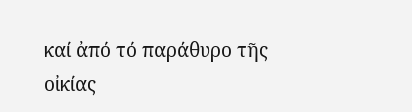καί ἀπό τό παράθυρο τῆς οἰκίας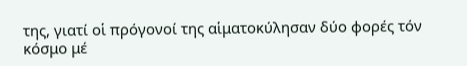της, γιατί οἱ πρόγονοί της αἱματοκύλησαν δύο φορές τόν
κόσμο μέ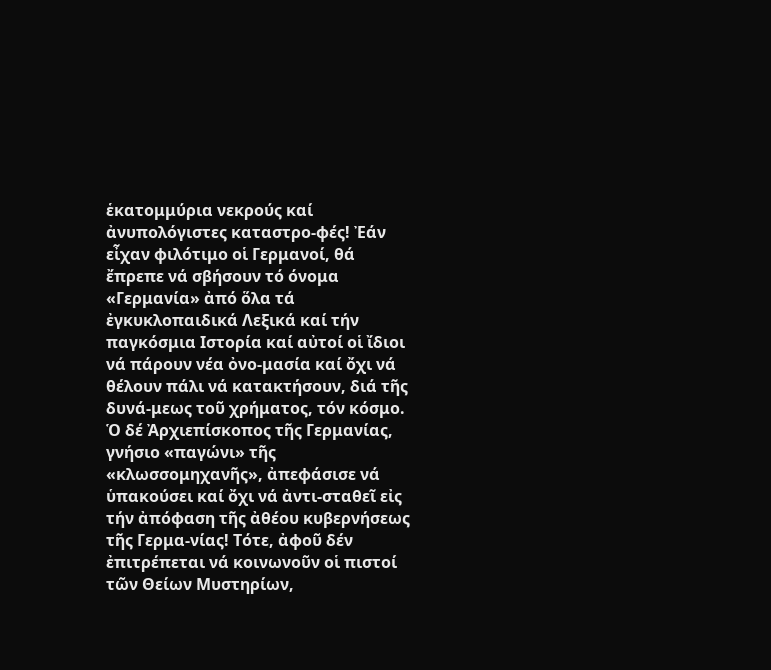ἑκατομμύρια νεκρούς καί ἀνυπολόγιστες καταστρο-φές! Ἐάν εἶχαν φιλότιμο οἱ Γερμανοί, θά ἔπρεπε νά σβήσουν τό όνομα «Γερμανία» ἀπό ὅλα τά ἐγκυκλοπαιδικά Λεξικά καί τήν παγκόσμια Ιστορία καί αὐτοί οἱ ἴδιοι νά πάρουν νέα ὀνο-μασία καί ὄχι νά θέλουν πάλι νά κατακτήσουν, διά τῆς δυνά-μεως τοῦ χρήματος, τόν κόσμο.
Ὁ δέ Ἀρχιεπίσκοπος τῆς Γερμανίας, γνήσιο «παγώνι» τῆς «κλωσσομηχανῆς», ἀπεφάσισε νά ὑπακούσει καί ὄχι νά ἀντι-σταθεῖ εἰς τήν ἀπόφαση τῆς ἀθέου κυβερνήσεως τῆς Γερμα-νίας! Τότε, ἀφοῦ δέν ἐπιτρέπεται νά κοινωνοῦν οἱ πιστοί τῶν Θείων Μυστηρίων,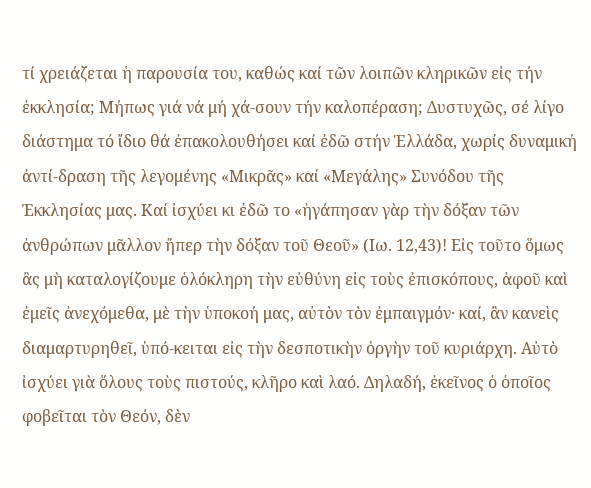τί χρειάζεται ἡ παρουσία του, καθώς καί τῶν λοιπῶν κληρικῶν εἰς τήν ἐκκλησία; Μήπως γιά νά μή χά-σουν τήν καλοπέραση; Δυστυχῶς, σέ λίγο διάστημα τό ἴδιο θά ἐπακολουθήσει καί ἐδῶ στήν Ἑλλάδα, χωρίς δυναμική ἀντί-δραση τῆς λεγομένης «Μικρᾶς» καί «Μεγάλης» Συνόδου τῆς Ἐκκλησίας μας. Καί ἰσχύει κι ἐδῶ το «ἠγάπησαν γὰρ τὴν δόξαν τῶν ἀνθρώπων μᾶλλον ἤπερ τὴν δόξαν τοῦ Θεοῦ» (Ιω. 12,43)! Εἰς τοῦτο ὅμως ἂς μὴ καταλογίζουμε ὁλόκληρη τὴν εὐθύνη εἰς τοὺς ἐπισκόπους, ἀφοῦ καὶ ἐμεῖς ἀνεχόμεθα, μὲ τὴν ὑποκοή μας, αὐτὸν τὸν ἐμπαιγμόν· καί, ἂν κανεὶς διαμαρτυρηθεῖ, ὑπό-κειται εἰς τὴν δεσποτικὴν ὀργὴν τοῦ κυριάρχη. Αὐτὸ ἰσχύει γιὰ ὅλους τοὺς πιστούς, κλῆρο καὶ λαό. Δηλαδή, ἐκεῖνος ὁ ὁποῖος φοβεῖται τὸν Θεόν, δὲν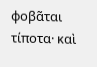φοβᾶται τίποτα· καὶ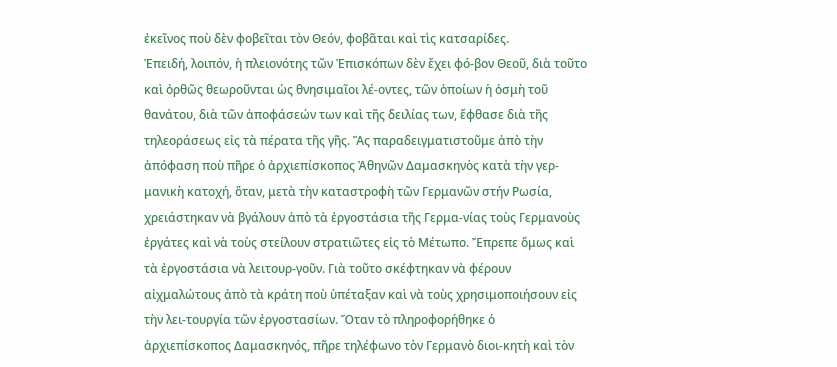ἐκεῖνος ποὺ δὲν φοβεῖται τὸν Θεόν, φοβᾶται καὶ τὶς κατσαρίδες.
Ἐπειδή, λοιπόν, ἡ πλειονότης τῶν Ἐπισκόπων δὲν ἔχει φό-βον Θεοῦ, διὰ τοῦτο καὶ ὀρθῶς θεωροῦνται ὡς θνησιμαῖοι λέ-οντες, τῶν ὁποίων ἡ ὀσμὴ τοῦ θανάτου, διὰ τῶν ἀποφάσεών των καὶ τῆς δειλίας των, ἔφθασε διὰ τῆς τηλεοράσεως εἰς τὰ πέρατα τῆς γῆς. Ἂς παραδειγματιστοῦμε ἀπὸ τὴν ἀπόφαση ποὺ πῆρε ὁ ἀρχιεπίσκοπος Ἀθηνῶν Δαμασκηνὸς κατὰ τὴν γερ-μανικὴ κατοχή, ὅταν, μετὰ τὴν καταστροφὴ τῶν Γερμανῶν στήν Ρωσία, χρειάστηκαν νὰ βγάλουν ἀπὸ τὰ ἐργοστάσια τῆς Γερμα-νίας τοὺς Γερμανοὺς ἐργάτες καὶ νὰ τοὺς στείλουν στρατιῶτες εἰς τὸ Μέτωπο. Ἔπρεπε ὅμως καὶ τὰ ἐργοστάσια νὰ λειτουρ-γοῦν. Γιὰ τοῦτο σκέφτηκαν νὰ φέρουν αἰχμαλώτους ἀπὸ τὰ κράτη ποὺ ὑπέταξαν καὶ νὰ τοὺς χρησιμοποιήσουν εἰς τὴν λει-τουργία τῶν ἐργοστασίων. Ὅταν τὸ πληροφορήθηκε ὁ
ἀρχιεπίσκοπος Δαμασκηνός, πῆρε τηλέφωνο τὸν Γερμανὸ διοι-κητὴ καὶ τὸν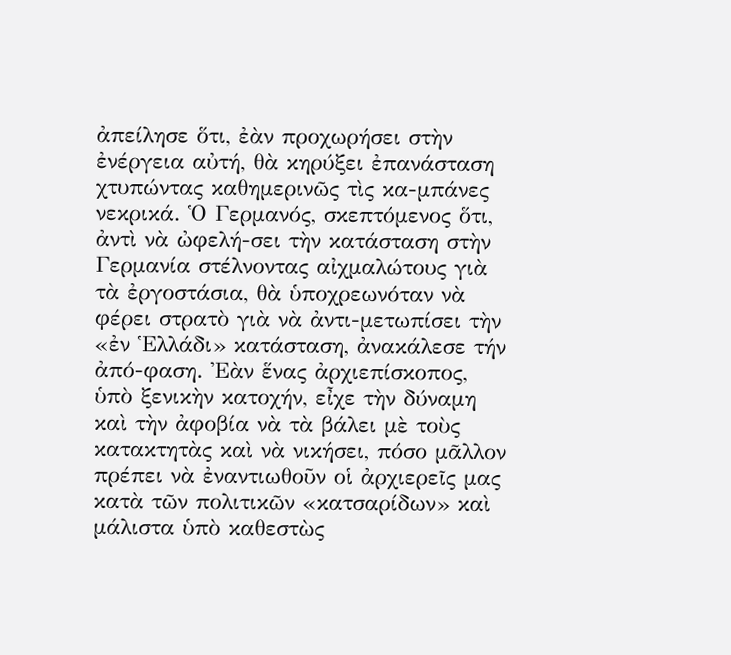ἀπείλησε ὅτι, ἐὰν προχωρήσει στὴν ἐνέργεια αὐτή, θὰ κηρύξει ἐπανάσταση χτυπώντας καθημερινῶς τὶς κα-μπάνες νεκρικά. Ὁ Γερμανός, σκεπτόμενος ὅτι, ἀντὶ νὰ ὠφελή-σει τὴν κατάσταση στὴν Γερμανία στέλνοντας αἰχμαλώτους γιὰ τὰ ἐργοστάσια, θὰ ὑποχρεωνόταν νὰ φέρει στρατὸ γιὰ νὰ ἀντι-μετωπίσει τὴν «ἐν Ἑλλάδι» κατάσταση, ἀνακάλεσε τήν ἀπό-φαση. Ἐὰν ἕνας ἀρχιεπίσκοπος, ὑπὸ ξενικὴν κατοχήν, εἶχε τὴν δύναμη καὶ τὴν ἀφοβία νὰ τὰ βάλει μὲ τοὺς κατακτητὰς καὶ νὰ νικήσει, πόσο μᾶλλον πρέπει νὰ ἐναντιωθοῦν οἱ ἀρχιερεῖς μας κατὰ τῶν πολιτικῶν «κατσαρίδων» καὶ μάλιστα ὑπὸ καθεστὼς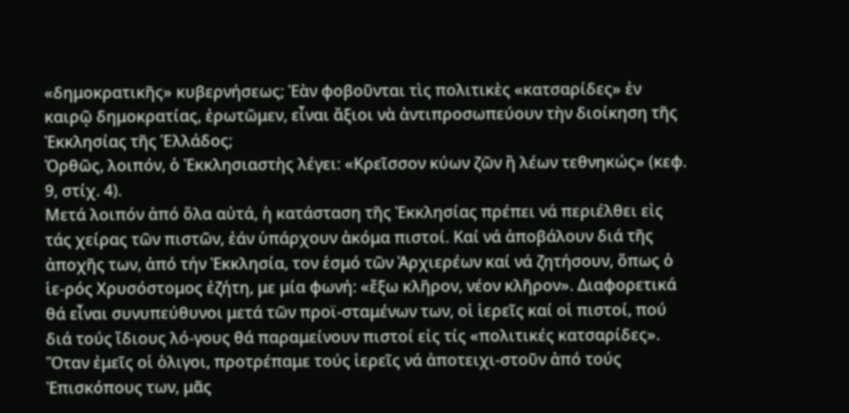«δημοκρατικῆς» κυβερνήσεως; Ἐὰν φοβοῦνται τὶς πολιτικὲς «κατσαρίδες» ἐν καιρῷ δημοκρατίας, ἐρωτῶμεν, εἶναι ἄξιοι νὰ ἀντιπροσωπεύουν τὴν διοίκηση τῆς Ἐκκλησίας τῆς Ἑλλάδος;
Ὀρθῶς, λοιπόν, ὁ Ἐκκλησιαστὴς λέγει: «Κρεῖσσον κύων ζῶν ἢ λέων τεθνηκώς» (κεφ. 9, στίχ. 4).
Μετά λοιπόν ἀπό ὅλα αὐτά, ἡ κατάσταση τῆς Ἐκκλησίας πρέπει νά περιέλθει εἰς τάς χείρας τῶν πιστῶν, ἐάν ὑπάρχουν ἀκόμα πιστοί. Καί νά ἀποβάλουν διά τῆς ἀποχῆς των, ἀπό τήν Ἐκκλησία, τον ἑσμό τῶν Ἀρχιερέων καί νά ζητήσουν, ὅπως ὁ ἱε-ρός Χρυσόστομος ἐζήτη, με μία φωνή: «ἔξω κλῆρον, νέον κλῆρον». Διαφορετικά θά εἶναι συνυπεύθυνοι μετά τῶν προϊ-σταμένων των, οἱ ἱερεῖς καί οἱ πιστοί, πού διά τούς ἴδιους λό-γους θά παραμείνουν πιστοί εἰς τίς «πολιτικές κατσαρίδες».
Ὅταν ἐμεῖς οἱ ὁλιγοι, προτρέπαμε τούς ἱερεῖς νά ἀποτειχι-στοῦν ἀπό τούς Ἐπισκόπους των, μᾶς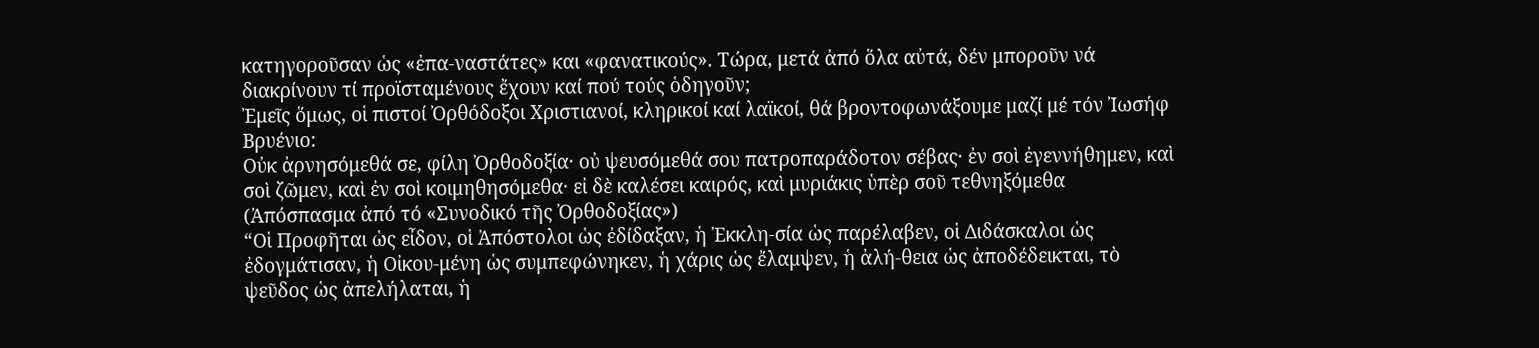κατηγοροῦσαν ὡς «ἐπα-ναστάτες» και «φανατικούς». Τώρα, μετά ἀπό ὅλα αὐτά, δέν μποροῦν νά διακρίνουν τί προϊσταμένους ἔχουν καί πού τούς ὁδηγοῦν;
Ἐμεῖς ὅμως, οἱ πιστοί Ὀρθόδοξοι Χριστιανοί, κληρικοί καί λαϊκοί, θά βροντοφωνάξουμε μαζί μέ τόν Ἰωσήφ Βρυένιο:
Οὐκ ἀρνησόμεθά σε, φίλη Ὀρθοδοξία· οὐ ψευσόμεθά σου πατροπαράδοτον σέβας· ἐν σοὶ ἐγεννήθημεν, καὶ σοὶ ζῶμεν, καὶ ἐν σοὶ κοιμηθησόμεθα· εἰ δὲ καλέσει καιρός, καὶ μυριάκις ὑπὲρ σοῦ τεθνηξόμεθα
(Ἀπόσπασμα ἀπό τό «Συνοδικό τῆς Ὀρθοδοξίας»)
“Οἱ Προφῆται ὡς εἶδον, οἱ Ἀπόστολοι ὡς ἐδίδαξαν, ἡ Ἐκκλη-σία ὡς παρέλαβεν, οἱ Διδάσκαλοι ὡς ἐδογμάτισαν, ἡ Οἰκου-μένη ὡς συμπεφώνηκεν, ἡ χάρις ὡς ἔλαμψεν, ἡ ἀλή-θεια ὡς ἀποδέδεικται, τὸ ψεῦδος ὡς ἀπελήλαται, ἡ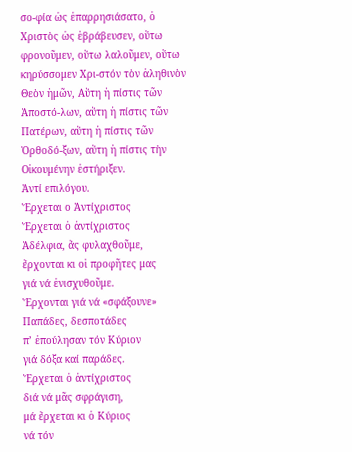σο-φία ὡς ἐπαρρησιάσατο, ὁ Χριστὸς ὡς ἑβράβευσεν, οὕτω φρονοῦμεν, οὕτω λαλοῦμεν, οὕτω κηρύσσομεν Χρι-στόν τὸν ἀληθινὸν Θεὸν ἡμῶν, Αὕτη ἡ πίστις τῶν Ἀποστό-λων, αὕτη ἡ πίστις τῶν Πατέρων, αὕτη ἡ πίστις τῶν Ὀρθοδό-ξων, αὕτη ἡ πίστις τὴν Οἰκουμένην ἐστήριξεν.
Ἀντί επιλόγου.
Ἔρχεται ο Ἀντίχριστος
Ἔρχεται ὁ ἀντίχριστος
Ἀδέλφια, ἄς φυλαχθοῦμε,
ἔρχονται κι οἱ προφῆτες μας
γιά νά ἐνισχυθοῦμε.
Ἔρχονται γιά νά «σφάξουνε»
Παπάδες, δεσποτάδες
π’ ἐπούλησαν τόν Κύριον
γιά δόξα καί παράδες.
Ἔρχεται ὁ ἀντίχριστος
διά νά μᾶς σφράγιση,
μά ἔρχεται κι ὁ Κύριος
νά τόν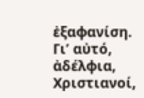ἐξαφανίση.
Γι’ αὐτό, ἀδέλφια, Χριστιανοί,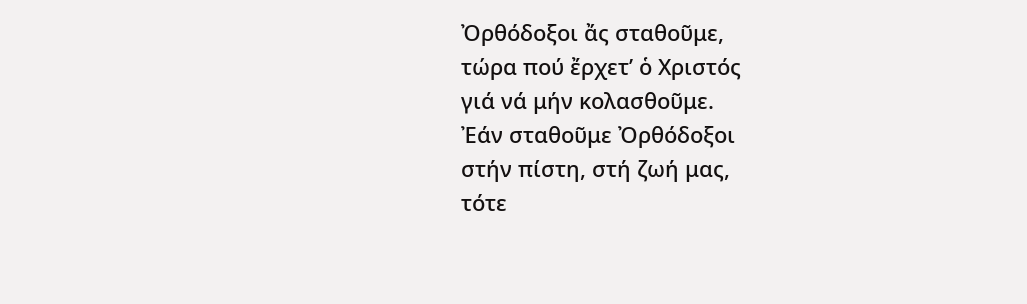Ὀρθόδοξοι ἄς σταθοῦμε,
τώρα πού ἔρχετ’ ὁ Χριστός
γιά νά μήν κολασθοῦμε.
Ἐάν σταθοῦμε Ὀρθόδοξοι
στήν πίστη, στή ζωή μας,
τότε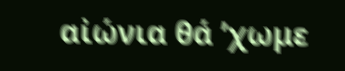αἰώνια θά ’χωμε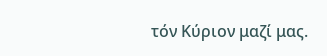τόν Κύριον μαζί μας.